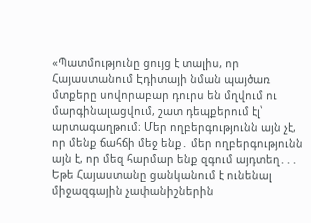«Պատմությունը ցույց է տալիս, որ Հայաստանում Էդիտայի նման պայծառ մտքերը սովորաբար դուրս են մղվում ու մարգինալացվում, շատ դեպքերում էլ՝ արտագաղթում։ Մեր ողբերգությունն այն չէ, որ մենք ճահճի մեջ ենք․ մեր ողբերգությունն այն է, որ մեզ հարմար ենք զգում այդտեղ․․․
Եթե Հայաստանը ցանկանում է ունենալ միջազգային չափանիշներին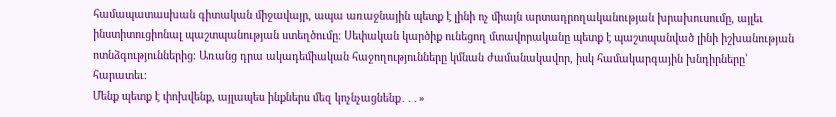համապատասխան գիտական միջավայր, ապա առաջնային պետք է լինի ոչ միայն արտադրողականության խրախուսումը, այլեւ ինստիտուցիոնալ պաշտպանության ստեղծումը։ Սեփական կարծիք ունեցող մտավորականը պետք է պաշտպանված լինի իշխանության ոտնձգություններից։ Առանց դրա ակադեմիական հաջողությունները կմնան ժամանակավոր, իսկ համակարգային խնդիրները՝ հարատեւ։
Մենք պետք է փոխվենք, այլապես ինքներս մեզ կոչնչացնենք․․․»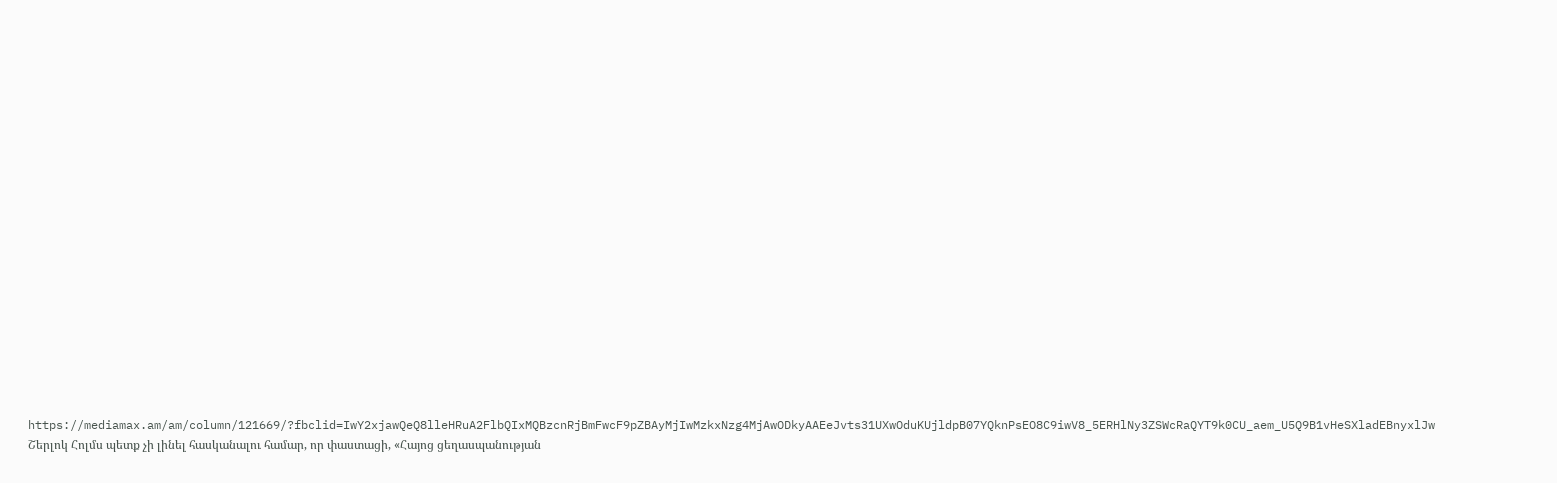https://mediamax.am/am/column/121669/?fbclid=IwY2xjawQeQ8lleHRuA2FlbQIxMQBzcnRjBmFwcF9pZBAyMjIwMzkxNzg4MjAwODkyAAEeJvts31UXwOduKUjldpB07YQknPsEO8C9iwV8_5ERHlNy3ZSWcRaQYT9k0CU_aem_U5Q9B1vHeSXladEBnyxlJw
Շերլոկ Հոլմս պետք չի լինել հասկանալու համար, որ փաստացի, «Հայոց ցեղասպանության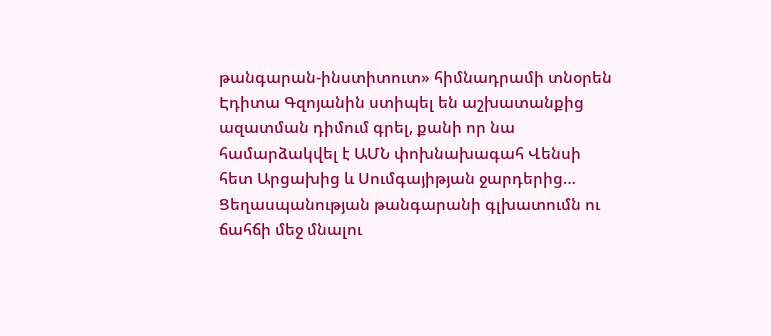թանգարան-ինստիտուտ» հիմնադրամի տնօրեն Էդիտա Գզոյանին ստիպել են աշխատանքից ազատման դիմում գրել, քանի որ նա համարձակվել է ԱՄՆ փոխնախագահ Վենսի հետ Արցախից և Սումգայիթյան ջարդերից…
Ցեղասպանության թանգարանի գլխատումն ու ճահճի մեջ մնալու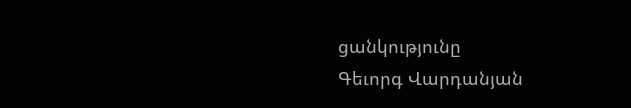ցանկությունը
Գեւորգ Վարդանյան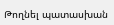Թողնել պատասխան